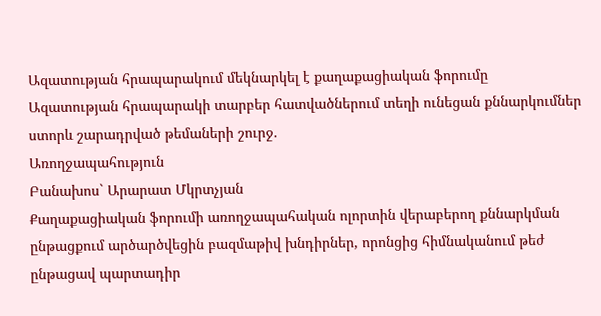Ազատության հրապարակում մեկնարկել է քաղաքացիական ֆորումը
Ազատության հրապարակի տարբեր հատվածներում տեղի ունեցան քննարկումներ ստորև շարադրված թեմաների շուրջ.
Առողջապահություն
Բանախոս` Արարատ Մկրտչյան
Քաղաքացիական ֆորումի առողջապահական ոլորտին վերաբերող քննարկման ընթացքում արծարծվեցին բազմաթիվ խնդիրներ, որոնցից հիմնականում թեժ ընթացավ պարտադիր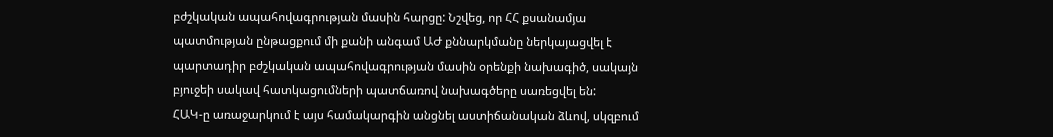բժշկական ապահովագրության մասին հարցը: Նշվեց, որ ՀՀ քսանամյա պատմության ընթացքում մի քանի անգամ ԱԺ քննարկմանը ներկայացվել է պարտադիր բժշկական ապահովագրության մասին օրենքի նախագիծ, սակայն բյուջեի սակավ հատկացումների պատճառով նախագծերը սառեցվել են:
ՀԱԿ-ը առաջարկում է այս համակարգին անցնել աստիճանական ձևով, սկզբում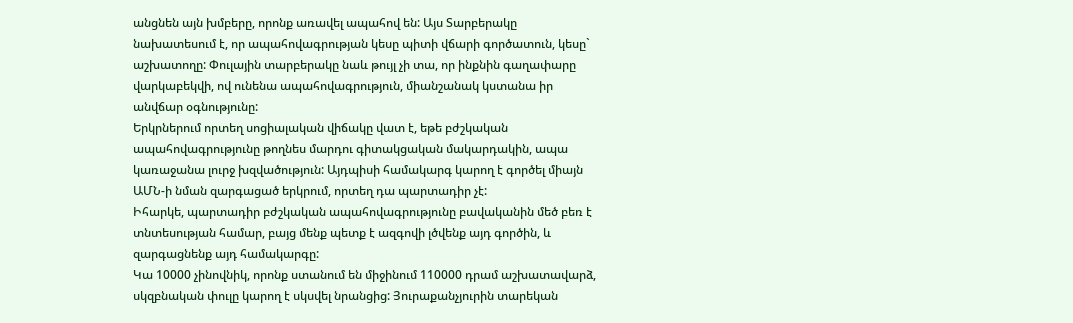անցնեն այն խմբերը, որոնք առավել ապահով են: Այս Տարբերակը նախատեսում է, որ ապահովագրության կեսը պիտի վճարի գործատուն, կեսը` աշխատողը: Փուլային տարբերակը նաև թույլ չի տա, որ ինքնին գաղափարը վարկաբեկվի, ով ունենա ապահովագրություն, միանշանակ կստանա իր անվճար օգնությունը:
Երկրներում որտեղ սոցիալական վիճակը վատ է, եթե բժշկական ապահովագրությունը թողնես մարդու գիտակցական մակարդակին, ապա կառաջանա լուրջ խզվածություն: Այդպիսի համակարգ կարող է գործել միայն ԱՄՆ-ի նման զարգացած երկրում, որտեղ դա պարտադիր չէ:
Իհարկե, պարտադիր բժշկական ապահովագրությունը բավականին մեծ բեռ է տնտեսության համար, բայց մենք պետք է ազգովի լծվենք այդ գործին, և զարգացնենք այդ համակարգը:
Կա 10000 չինովնիկ, որոնք ստանում են միջինում 110000 դրամ աշխատավարձ, սկզբնական փուլը կարող է սկսվել նրանցից: Յուրաքանչյուրին տարեկան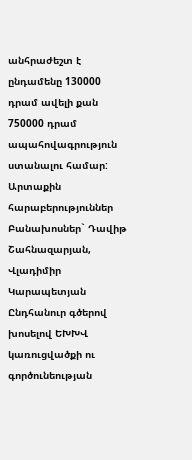անհրաժեշտ է ընդամենը 130000 դրամ ավելի քան 750000 դրամ ապահովագրություն ստանալու համար: Արտաքին հարաբերություններ
Բանախոսներ` Դավիթ Շահնազարյան, Վլադիմիր Կարապետյան
Ընդհանուր գծերով խոսելով ԵԽԽՎ կառուցվածքի ու գործունեության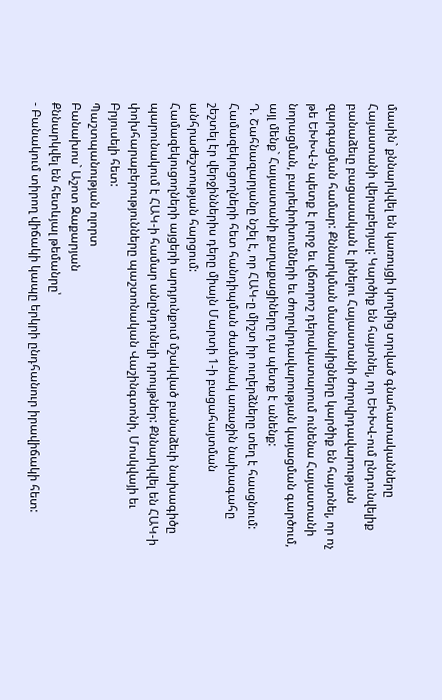մասին` քննարկվել են կառույցի կողմից տրված գնահատականները Հայաստանի վերաբերյալ: Կարծիք են հայտնել, որ ԵԽԽՎ-ում ընդունվելիք բանաձեւը բացասական է լինելու Հայաստանի ժողովրդավարության զարգացման համար: Քննարկման մասնակիցները կարծիք են հայտնել, որ ոչ թե ԵԽԽՎ-ն պետք է լուրջ եւ վճռորոշ դերակատարում ունենա Հայաստանի նորացման, բարեփոխումների եւ ժողովրդավարության կայացման գարծում, այլ մենք` Հայաստանի քաղաքացիները դա պետք է անենք:
Դ. Շահնազարյանը նշել է, որ ՀԱԿ-ը միշտ իր ուղերձները տեղ է հասցնում:
Համազեկուցողների հետ հանդիպման ժամանակ առաջին նախագահը շեշտել էր վերջիններիս դերը միայն Մարտի 1-ի բացահայտման անհրաժեշտության հարցում:
Համազեկուցողների այցերի արդյունքում մշակված բանաձեւի նախագիծը պարունակում է ՀԱԿ-ի համար անընդունելի դրույթներ: Քննարկվել են ՀԱԿ-ի փոխհարաբերությունները պաշտոնական Վաշինգտոնի, Մոսկվայի եւ Բրյուսելի հետ:
Պաշտպանության ոլորտ
Բանախոս` Աշոտ Զաքարյան
Քննարկվել են հետևյալ թեմանրը՝
- Բանակում տիրող վիճակի կապը երկրի ընդհանուր իրավիճակի հետ: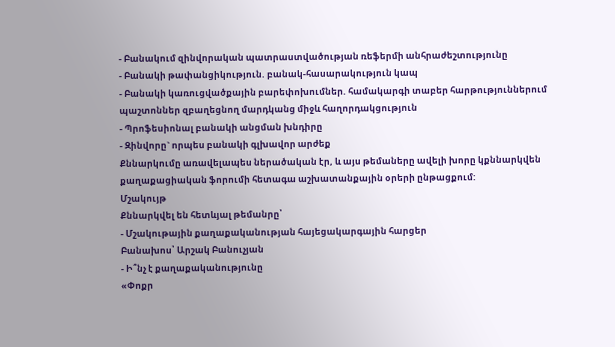- Բանակում զինվորական պատրաստվածության ռեֆերմի անհրաժեշտությունը
- Բանակի թափանցիկություն. բանակ-հասարակություն կապ
- Բանակի կառուցվածքային բարեփոխումներ. համակարգի տաբեր հարթություններում պաշտոններ զբաղեցնող մարդկանց միջև հաղորդակցություն
- Պրոֆեսիոնալ բանակի անցման խնդիրը
- Զինվորը` որպես բանակի գլխավոր արժեք
Քննարկումը առավելապես ներածական էր, և այս թեմաները ավելի խորը կքննարկվեն քաղաքացիական ֆորումի հետագա աշխատանքային օրերի ընթացքում:
Մշակույթ
Քննարկվել են հետևյալ թեմանրը՝
- Մշակութային քաղաքականության հայեցակարգային հարցեր
Բանախոս՝ Արշակ Բանուչյան
- Ի՞նչ է քաղաքականությունը
«Փոքր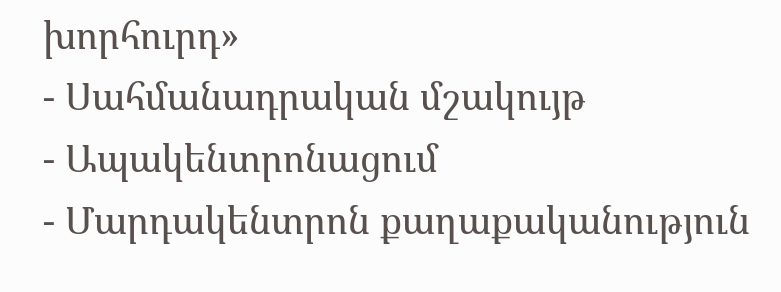խորհուրդ»
- Սահմանադրական մշակույթ
- Ապակենտրոնացում
- Մարդակենտրոն քաղաքականություն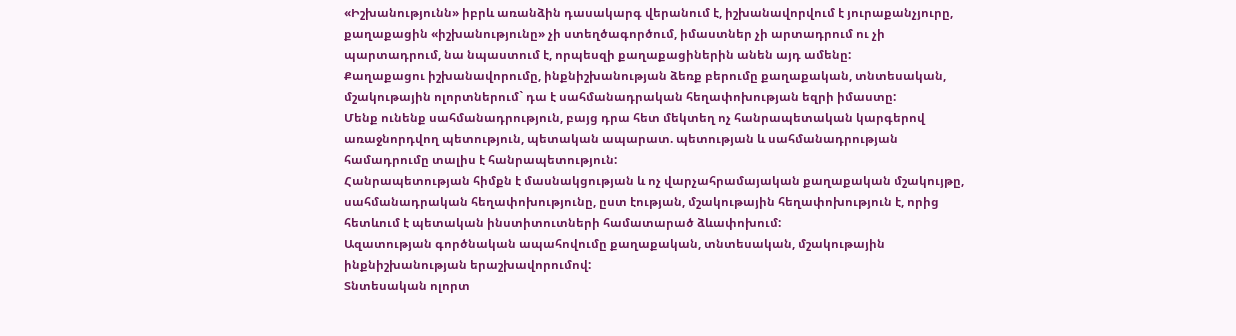«Իշխանությունն» իբրև առանձին դասակարգ վերանում է, իշխանավորվում է յուրաքանչյուրը, քաղաքացին «իշխանությունը» չի ստեղծագործում, իմաստներ չի արտադրում ու չի պարտադրում, նա նպաստում է, որպեսզի քաղաքացիներին անեն այդ ամենը:
Քաղաքացու իշխանավորումը, ինքնիշխանության ձեռք բերումը քաղաքական, տնտեսական, մշակութային ոլորտներում` դա է սահմանադրական հեղափոխության եզրի իմաստը:
Մենք ունենք սահմանադրություն, բայց դրա հետ մեկտեղ ոչ հանրապետական կարգերով առաջնորդվող պետություն, պետական ապարատ. պետության և սահմանադրության համադրումը տալիս է հանրապետություն:
Հանրապետության հիմքն է մասնակցության և ոչ վարչահրամայական քաղաքական մշակույթը, սահմանադրական հեղափոխությունը, ըստ էության, մշակութային հեղափոխություն է, որից հետևում է պետական ինստիտուտների համատարած ձևափոխում:
Ազատության գործնական ապահովումը քաղաքական, տնտեսական, մշակութային ինքնիշխանության երաշխավորումով:
Տնտեսական ոլորտ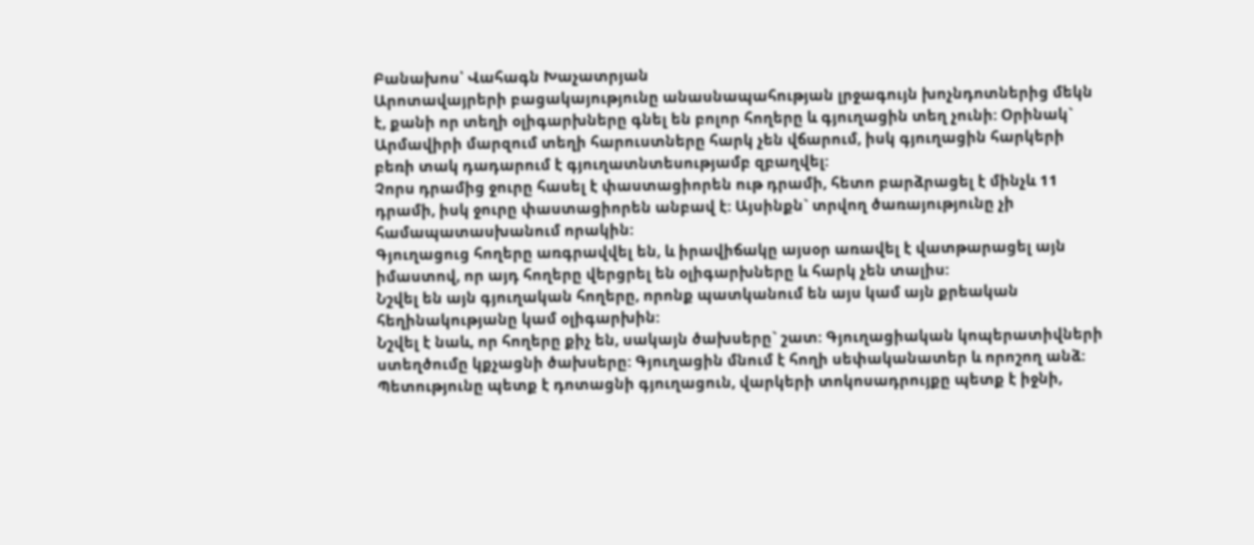Բանախոս՝ Վահագն Խաչատրյան
Արոտավայրերի բացակայությունը անասնապահության լրջագույն խոչնդոտներից մեկն է, քանի որ տեղի օլիգարխները գնել են բոլոր հողերը և գյուղացին տեղ չունի: Օրինակ` Արմավիրի մարզում տեղի հարուստները հարկ չեն վճարում, իսկ գյուղացին հարկերի բեռի տակ դադարում է գյուղատնտեսությամբ զբաղվել:
Չորս դրամից ջուրը հասել է փաստացիորեն ութ դրամի, հետո բարձրացել է մինչև 11 դրամի, իսկ ջուրը փաստացիորեն անբավ է: Այսինքն` տրվող ծառայությունը չի համապատասխանում որակին:
Գյուղացուց հողերը առգրավվել են, և իրավիճակը այսօր առավել է վատթարացել այն իմաստով, որ այդ հողերը վերցրել են օլիգարխները և հարկ չեն տալիս:
Նշվել են այն գյուղական հողերը, որոնք պատկանում են այս կամ այն քրեական հեղինակությանը կամ օլիգարխին:
Նշվել է նաև, որ հողերը քիչ են, սակայն ծախսերը` շատ: Գյուղացիական կոպերատիվների ստեղծումը կքչացնի ծախսերը: Գյուղացին մնում է հողի սեփականատեր և որոշող անձ: Պետությունը պետք է դոտացնի գյուղացուն, վարկերի տոկոսադրույքը պետք է իջնի,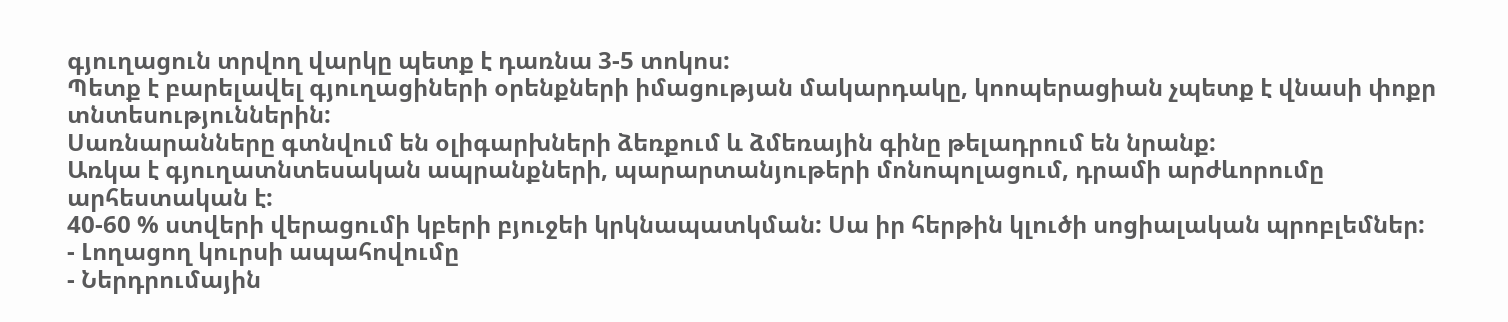գյուղացուն տրվող վարկը պետք է դառնա 3-5 տոկոս:
Պետք է բարելավել գյուղացիների օրենքների իմացության մակարդակը, կոոպերացիան չպետք է վնասի փոքր տնտեսություններին:
Սառնարանները գտնվում են օլիգարխների ձեռքում և ձմեռային գինը թելադրում են նրանք:
Առկա է գյուղատնտեսական ապրանքների, պարարտանյութերի մոնոպոլացում, դրամի արժևորումը արհեստական է:
40-60 % ստվերի վերացումի կբերի բյուջեի կրկնապատկման: Սա իր հերթին կլուծի սոցիալական պրոբլեմներ:
- Լողացող կուրսի ապահովումը
- Ներդրումային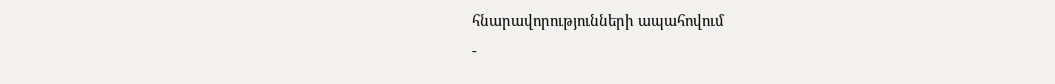հնարավորությունների ապահովում
-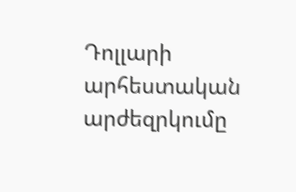Դոլլարի արհեստական արժեզրկումը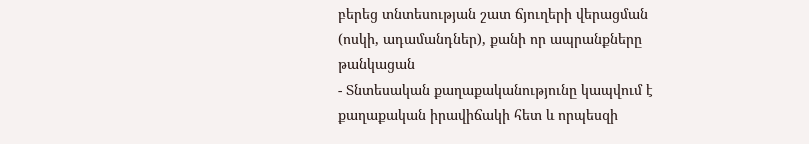բերեց տնտեսության շատ ճյուղերի վերացման (ոսկի, ադամանդներ), քանի որ ապրանքները թանկացան
- Տնտեսական քաղաքականությունը կապվում է քաղաքական իրավիճակի հետ և որպեսզի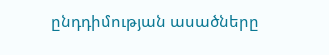ընդդիմության ասածները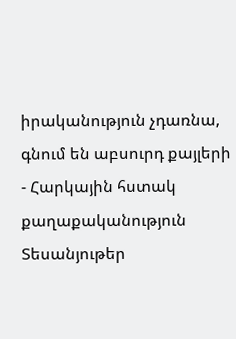իրականություն չդառնա, գնում են աբսուրդ քայլերի
- Հարկային հստակ քաղաքականություն
Տեսանյութեր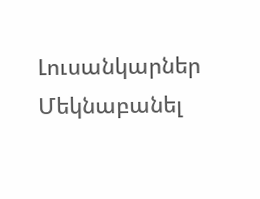Լուսանկարներ
Մեկնաբանել